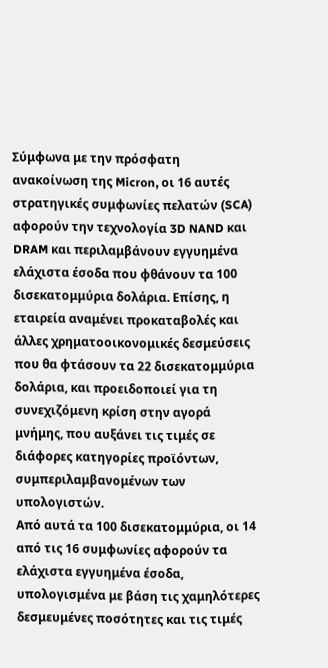Σύμφωνα με την πρόσφατη ανακοίνωση της Micron, οι 16 αυτές στρατηγικές συμφωνίες πελατών (SCA) αφορούν την τεχνολογία 3D NAND και DRAM και περιλαμβάνουν εγγυημένα ελάχιστα έσοδα που φθάνουν τα 100 δισεκατομμύρια δολάρια. Επίσης, η εταιρεία αναμένει προκαταβολές και άλλες χρηματοοικονομικές δεσμεύσεις που θα φτάσουν τα 22 δισεκατομμύρια δολάρια, και προειδοποιεί για τη συνεχιζόμενη κρίση στην αγορά μνήμης, που αυξάνει τις τιμές σε διάφορες κατηγορίες προϊόντων, συμπεριλαμβανομένων των υπολογιστών.
Από αυτά τα 100 δισεκατομμύρια, οι 14 από τις 16 συμφωνίες αφορούν τα ελάχιστα εγγυημένα έσοδα, υπολογισμένα με βάση τις χαμηλότερες δεσμευμένες ποσότητες και τις τιμές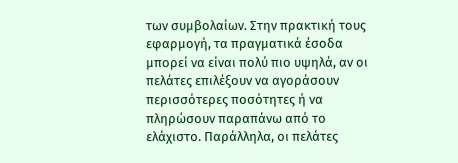των συμβολαίων. Στην πρακτική τους εφαρμογή, τα πραγματικά έσοδα μπορεί να είναι πολύ πιο υψηλά, αν οι πελάτες επιλέξουν να αγοράσουν περισσότερες ποσότητες ή να πληρώσουν παραπάνω από το ελάχιστο. Παράλληλα, οι πελάτες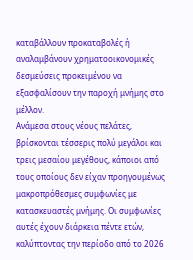καταβάλλουν προκαταβολές ή αναλαμβάνουν χρηματοοικονομικές δεσμεύσεις προκειμένου να εξασφαλίσουν την παροχή μνήμης στο μέλλον.
Ανάμεσα στους νέους πελάτες, βρίσκονται τέσσερις πολύ μεγάλοι και τρεις μεσαίου μεγέθους, κάποιοι από τους οποίους δεν είχαν προηγουμένως μακροπρόθεσμες συμφωνίες με κατασκευαστές μνήμης. Οι συμφωνίες αυτές έχουν διάρκεια πέντε ετών, καλύπτοντας την περίοδο από το 2026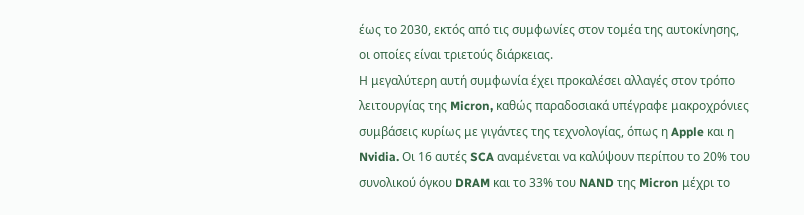έως το 2030, εκτός από τις συμφωνίες στον τομέα της αυτοκίνησης, οι οποίες είναι τριετούς διάρκειας.
Η μεγαλύτερη αυτή συμφωνία έχει προκαλέσει αλλαγές στον τρόπο λειτουργίας της Micron, καθώς παραδοσιακά υπέγραφε μακροχρόνιες συμβάσεις κυρίως με γιγάντες της τεχνολογίας, όπως η Apple και η Nvidia. Οι 16 αυτές SCA αναμένεται να καλύψουν περίπου το 20% του συνολικού όγκου DRAM και το 33% του NAND της Micron μέχρι το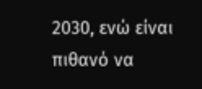2030, ενώ είναι πιθανό να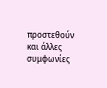προστεθούν και άλλες συμφωνίες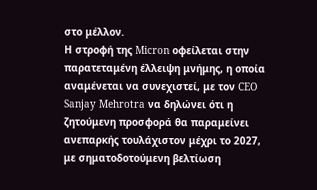στο μέλλον.
Η στροφή της Micron οφείλεται στην παρατεταμένη έλλειψη μνήμης, η οποία αναμένεται να συνεχιστεί, με τον CEO Sanjay Mehrotra να δηλώνει ότι η ζητούμενη προσφορά θα παραμείνει ανεπαρκής τουλάχιστον μέχρι το 2027, με σηματοδοτούμενη βελτίωση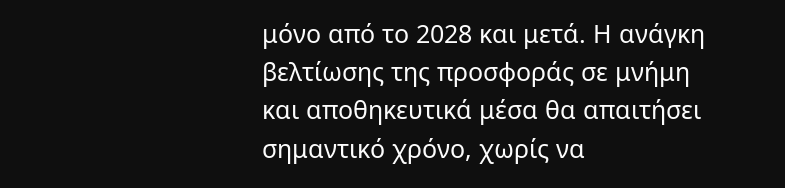μόνο από το 2028 και μετά. Η ανάγκη βελτίωσης της προσφοράς σε μνήμη και αποθηκευτικά μέσα θα απαιτήσει σημαντικό χρόνο, χωρίς να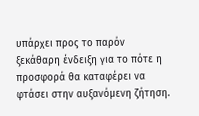υπάρχει προς το παρόν ξεκάθαρη ένδειξη για το πότε η προσφορά θα καταφέρει να φτάσει στην αυξανόμενη ζήτηση.